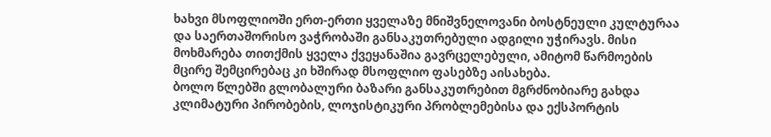ხახვი მსოფლიოში ერთ-ერთი ყველაზე მნიშვნელოვანი ბოსტნეული კულტურაა და საერთაშორისო ვაჭრობაში განსაკუთრებული ადგილი უჭირავს. მისი მოხმარება თითქმის ყველა ქვეყანაშია გავრცელებული, ამიტომ წარმოების მცირე შემცირებაც კი ხშირად მსოფლიო ფასებზე აისახება.
ბოლო წლებში გლობალური ბაზარი განსაკუთრებით მგრძნობიარე გახდა კლიმატური პირობების, ლოჯისტიკური პრობლემებისა და ექსპორტის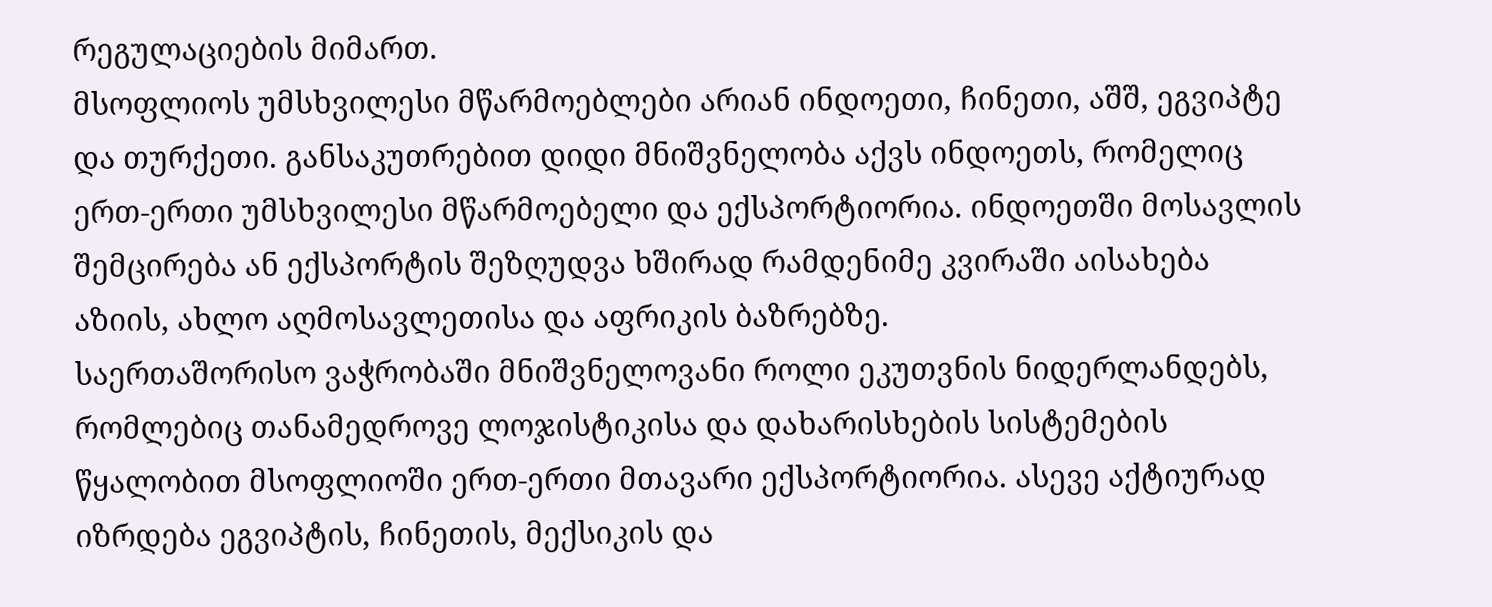რეგულაციების მიმართ.
მსოფლიოს უმსხვილესი მწარმოებლები არიან ინდოეთი, ჩინეთი, აშშ, ეგვიპტე და თურქეთი. განსაკუთრებით დიდი მნიშვნელობა აქვს ინდოეთს, რომელიც ერთ-ერთი უმსხვილესი მწარმოებელი და ექსპორტიორია. ინდოეთში მოსავლის შემცირება ან ექსპორტის შეზღუდვა ხშირად რამდენიმე კვირაში აისახება აზიის, ახლო აღმოსავლეთისა და აფრიკის ბაზრებზე.
საერთაშორისო ვაჭრობაში მნიშვნელოვანი როლი ეკუთვნის ნიდერლანდებს, რომლებიც თანამედროვე ლოჯისტიკისა და დახარისხების სისტემების წყალობით მსოფლიოში ერთ-ერთი მთავარი ექსპორტიორია. ასევე აქტიურად იზრდება ეგვიპტის, ჩინეთის, მექსიკის და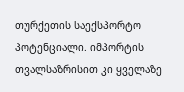თურქეთის საექსპორტო პოტენციალი. იმპორტის თვალსაზრისით კი ყველაზე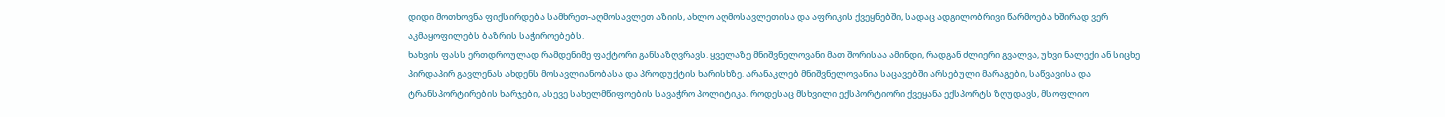დიდი მოთხოვნა ფიქსირდება სამხრეთ-აღმოსავლეთ აზიის, ახლო აღმოსავლეთისა და აფრიკის ქვეყნებში, სადაც ადგილობრივი წარმოება ხშირად ვერ აკმაყოფილებს ბაზრის საჭიროებებს.
ხახვის ფასს ერთდროულად რამდენიმე ფაქტორი განსაზღვრავს. ყველაზე მნიშვნელოვანი მათ შორისაა ამინდი, რადგან ძლიერი გვალვა, უხვი ნალექი ან სიცხე პირდაპირ გავლენას ახდენს მოსავლიანობასა და პროდუქტის ხარისხზე. არანაკლებ მნიშვნელოვანია საცავებში არსებული მარაგები, საწვავისა და ტრანსპორტირების ხარჯები, ასევე სახელმწიფოების სავაჭრო პოლიტიკა. როდესაც მსხვილი ექსპორტიორი ქვეყანა ექსპორტს ზღუდავს, მსოფლიო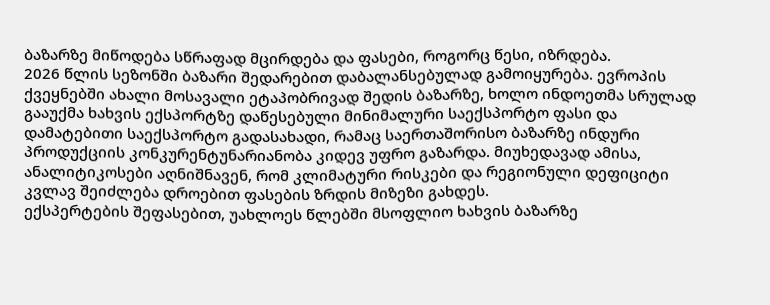ბაზარზე მიწოდება სწრაფად მცირდება და ფასები, როგორც წესი, იზრდება.
2026 წლის სეზონში ბაზარი შედარებით დაბალანსებულად გამოიყურება. ევროპის ქვეყნებში ახალი მოსავალი ეტაპობრივად შედის ბაზარზე, ხოლო ინდოეთმა სრულად გააუქმა ხახვის ექსპორტზე დაწესებული მინიმალური საექსპორტო ფასი და დამატებითი საექსპორტო გადასახადი, რამაც საერთაშორისო ბაზარზე ინდური პროდუქციის კონკურენტუნარიანობა კიდევ უფრო გაზარდა. მიუხედავად ამისა, ანალიტიკოსები აღნიშნავენ, რომ კლიმატური რისკები და რეგიონული დეფიციტი კვლავ შეიძლება დროებით ფასების ზრდის მიზეზი გახდეს.
ექსპერტების შეფასებით, უახლოეს წლებში მსოფლიო ხახვის ბაზარზე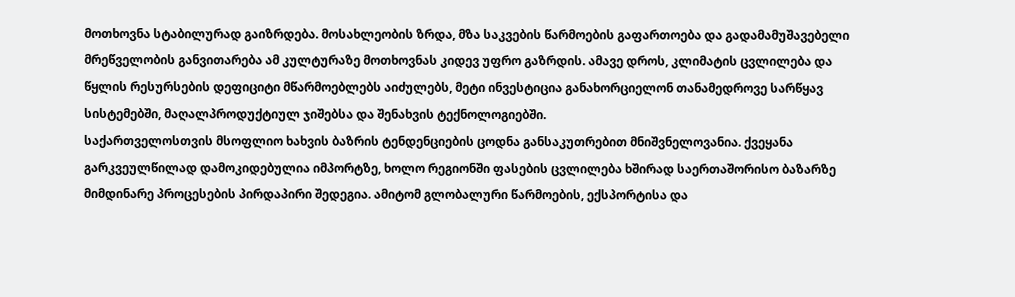მოთხოვნა სტაბილურად გაიზრდება. მოსახლეობის ზრდა, მზა საკვების წარმოების გაფართოება და გადამამუშავებელი მრეწველობის განვითარება ამ კულტურაზე მოთხოვნას კიდევ უფრო გაზრდის. ამავე დროს, კლიმატის ცვლილება და წყლის რესურსების დეფიციტი მწარმოებლებს აიძულებს, მეტი ინვესტიცია განახორციელონ თანამედროვე სარწყავ სისტემებში, მაღალპროდუქტიულ ჯიშებსა და შენახვის ტექნოლოგიებში.
საქართველოსთვის მსოფლიო ხახვის ბაზრის ტენდენციების ცოდნა განსაკუთრებით მნიშვნელოვანია. ქვეყანა გარკვეულწილად დამოკიდებულია იმპორტზე, ხოლო რეგიონში ფასების ცვლილება ხშირად საერთაშორისო ბაზარზე მიმდინარე პროცესების პირდაპირი შედეგია. ამიტომ გლობალური წარმოების, ექსპორტისა და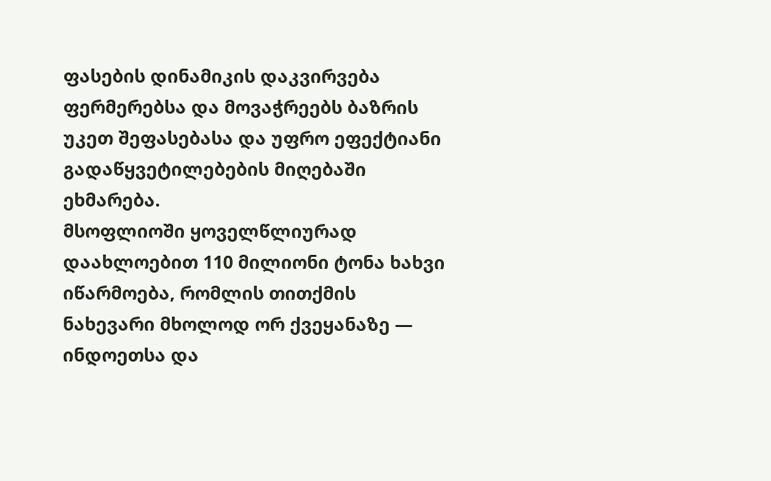ფასების დინამიკის დაკვირვება ფერმერებსა და მოვაჭრეებს ბაზრის უკეთ შეფასებასა და უფრო ეფექტიანი გადაწყვეტილებების მიღებაში ეხმარება.
მსოფლიოში ყოველწლიურად დაახლოებით 110 მილიონი ტონა ხახვი იწარმოება, რომლის თითქმის ნახევარი მხოლოდ ორ ქვეყანაზე — ინდოეთსა და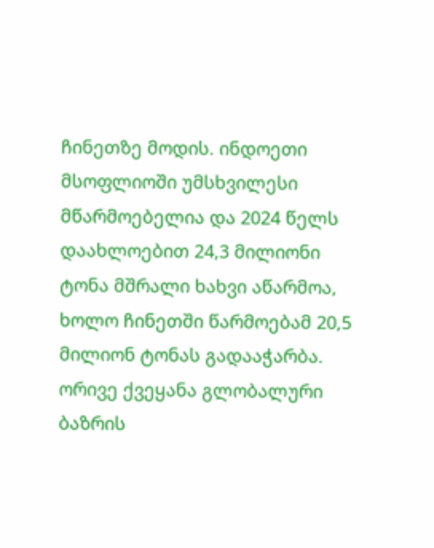ჩინეთზე მოდის. ინდოეთი მსოფლიოში უმსხვილესი მწარმოებელია და 2024 წელს დაახლოებით 24,3 მილიონი ტონა მშრალი ხახვი აწარმოა, ხოლო ჩინეთში წარმოებამ 20,5 მილიონ ტონას გადააჭარბა. ორივე ქვეყანა გლობალური ბაზრის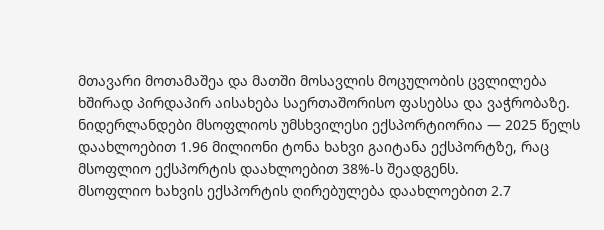მთავარი მოთამაშეა და მათში მოსავლის მოცულობის ცვლილება ხშირად პირდაპირ აისახება საერთაშორისო ფასებსა და ვაჭრობაზე.
ნიდერლანდები მსოფლიოს უმსხვილესი ექსპორტიორია — 2025 წელს დაახლოებით 1.96 მილიონი ტონა ხახვი გაიტანა ექსპორტზე, რაც მსოფლიო ექსპორტის დაახლოებით 38%-ს შეადგენს.
მსოფლიო ხახვის ექსპორტის ღირებულება დაახლოებით 2.7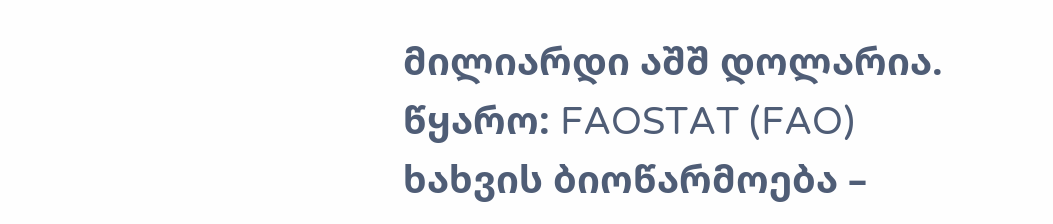მილიარდი აშშ დოლარია.
წყარო: FAOSTAT (FAO)
ხახვის ბიოწარმოება –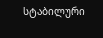სტაბილური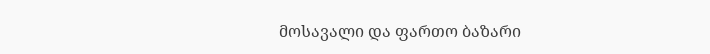მოსავალი და ფართო ბაზარი